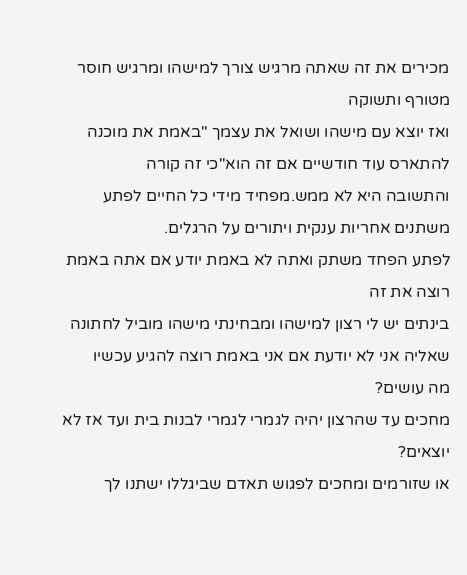מכירים את זה שאתה מרגיש צורך למישהו ומרגיש חוסר מטורף ותשוקה
ואז יוצא עם מישהו ושואל את עצמך "באמת את מוכנה להתארס עוד חודשיים אם זה הוא"כי זה קורה
והתשובה היא לא ממש.מפחיד מידי כל החיים לפתע משתנים אחריות ענקית ויתורים על הרגלים.
לפתע הפחד משתק ואתה לא באמת יודע אם אתה באמת רוצה את זה
בינתים יש לי רצון למישהו ומבחינתי מישהו מוביל לחתונה שאליה אני לא יודעת אם אני באמת רוצה להגיע עכשיו
מה עושים?
מחכים עד שהרצון יהיה לגמרי לגמרי לבנות בית ועד אז לא יוצאים?
או שזורמים ומחכים לפגוש תאדם שביגללו ישתנו לך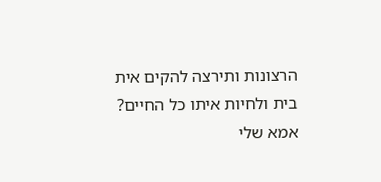הרצונות ותירצה להקים אית בית ולחיות איתו כל החיים?
אמא שלי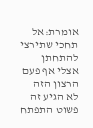אומרת:אל תחכי שתירצי להתחתן אצלי אף פעם הרצון הזה לא הגיע זה פשוט התפתח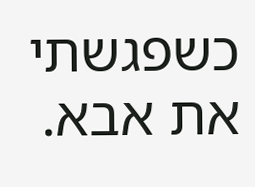כשפגשתי את אבא.